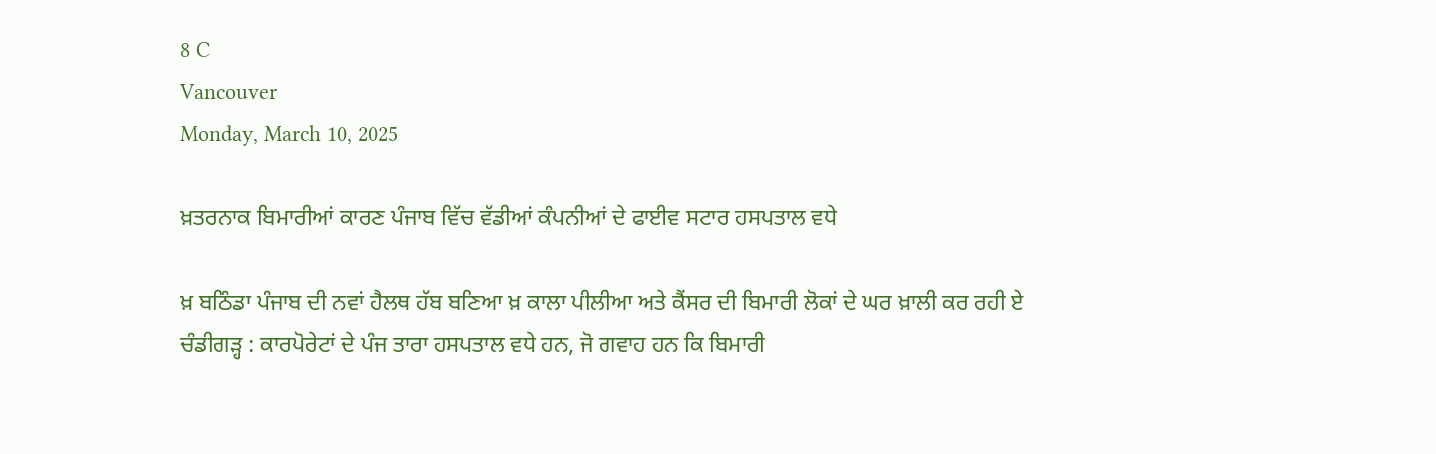8 C
Vancouver
Monday, March 10, 2025

ਖ਼ਤਰਨਾਕ ਬਿਮਾਰੀਆਂ ਕਾਰਣ ਪੰਜਾਬ ਵਿੱਚ ਵੱਡੀਆਂ ਕੰਪਨੀਆਂ ਦੇ ਫਾਈਵ ਸਟਾਰ ਹਸਪਤਾਲ ਵਧੇ

ਖ਼ ਬਠਿੰਡਾ ਪੰਜਾਬ ਦੀ ਨਵਾਂ ਹੈਲਥ ਹੱਬ ਬਣਿਆ ਖ਼ ਕਾਲਾ ਪੀਲੀਆ ਅਤੇ ਕੈਂਸਰ ਦੀ ਬਿਮਾਰੀ ਲੋਕਾਂ ਦੇ ਘਰ ਖ਼ਾਲੀ ਕਰ ਰਹੀ ਏ
ਚੰਡੀਗੜ੍ਹ : ਕਾਰਪੋਰੇਟਾਂ ਦੇ ਪੰਜ ਤਾਰਾ ਹਸਪਤਾਲ ਵਧੇ ਹਨ, ਜੋ ਗਵਾਹ ਹਨ ਕਿ ਬਿਮਾਰੀ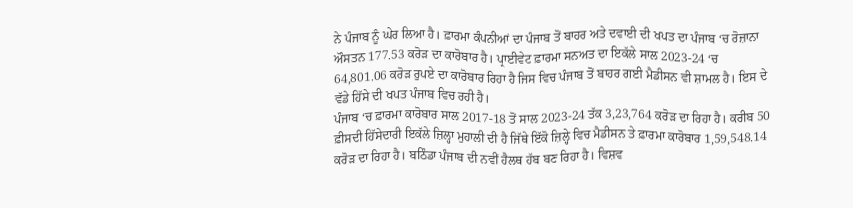ਨੇ ਪੰਜਾਬ ਨੂੰ ਘੇਰ ਲਿਆ ਹੈ। ਫ਼ਾਰਮਾ ਕੰਪਨੀਆਂ ਦਾ ਪੰਜਾਬ ਤੋਂ ਬਾਹਰ ਅਤੇ ਦਵਾਈ ਦੀ ਖਪਤ ਦਾ ਪੰਜਾਬ ‘ਚ ਰੋਜ਼ਾਨਾ ਔਸਤਨ 177.53 ਕਰੋੜ ਦਾ ਕਾਰੋਬਾਰ ਹੈ। ਪ੍ਰਾਈਵੇਟ ਫ਼ਾਰਮਾ ਸਨਅਤ ਦਾ ਇਕੱਲੇ ਸਾਲ 2023-24 ‘ਚ 64,801.06 ਕਰੋੜ ਰੁਪਏ ਦਾ ਕਾਰੋਬਾਰ ਰਿਹਾ ਹੈ ਜਿਸ ਵਿਚ ਪੰਜਾਬ ਤੋਂ ਬਾਹਰ ਗਈ ਮੈਡੀਸਨ ਵੀ ਸ਼ਾਮਲ ਹੈ। ਇਸ ਦੇ ਵੱਡੇ ਹਿੱਸੇ ਦੀ ਖਪਤ ਪੰਜਾਬ ਵਿਚ ਰਹੀ ਹੈ।
ਪੰਜਾਬ ‘ਚ ਫ਼ਾਰਮਾ ਕਾਰੋਬਾਰ ਸਾਲ 2017-18 ਤੋਂ ਸਾਲ 2023-24 ਤੱਕ 3,23,764 ਕਰੋੜ ਦਾ ਰਿਹਾ ਹੈ। ਕਰੀਬ 50 ਫ਼ੀਸਦੀ ਹਿੱਸੇਦਾਰੀ ਇਕੱਲੇ ਜ਼ਿਲ੍ਹਾ ਮੁਹਾਲੀ ਦੀ ਹੈ ਜਿੱਥੇ ਇੱਕੋ ਜ਼ਿਲ੍ਹੇ ਵਿਚ ਮੈਡੀਸਨ ਤੇ ਫ਼ਾਰਮਾ ਕਾਰੋਬਾਰ 1,59,548.14 ਕਰੋੜ ਦਾ ਰਿਹਾ ਹੈ। ਬਠਿੰਡਾ ਪੰਜਾਬ ਦੀ ਨਵੀਂ ਹੈਲਥ ਹੱਬ ਬਣ ਰਿਹਾ ਹੈ। ਵਿਸ਼ਵ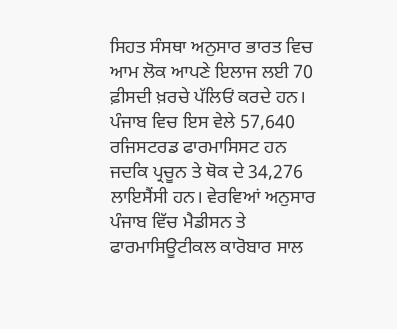ਸਿਹਤ ਸੰਸਥਾ ਅਨੁਸਾਰ ਭਾਰਤ ਵਿਚ ਆਮ ਲੋਕ ਆਪਣੇ ਇਲਾਜ ਲਈ 70 ਫ਼ੀਸਦੀ ਖ਼ਰਚੇ ਪੱਲਿਓਂ ਕਰਦੇ ਹਨ। ਪੰਜਾਬ ਵਿਚ ਇਸ ਵੇਲੇ 57,640 ਰਜਿਸਟਰਡ ਫਾਰਮਾਸਿਸਟ ਹਨ ਜਦਕਿ ਪ੍ਰਚੂਨ ਤੇ ਥੋਕ ਦੇ 34,276 ਲਾਇਸੈਂਸੀ ਹਨ। ਵੇਰਵਿਆਂ ਅਨੁਸਾਰ ਪੰਜਾਬ ਵਿੱਚ ਮੈਡੀਸਨ ਤੇ ਫਾਰਮਾਸਿਊਟੀਕਲ ਕਾਰੋਬਾਰ ਸਾਲ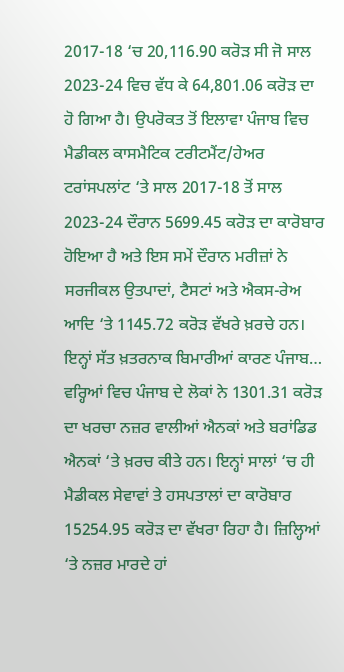2017-18 ‘ਚ 20,116.90 ਕਰੋੜ ਸੀ ਜੋ ਸਾਲ 2023-24 ਵਿਚ ਵੱਧ ਕੇ 64,801.06 ਕਰੋੜ ਦਾ ਹੋ ਗਿਆ ਹੈ। ਉਪਰੋਕਤ ਤੋਂ ਇਲਾਵਾ ਪੰਜਾਬ ਵਿਚ ਮੈਡੀਕਲ ਕਾਸਮੈਟਿਕ ਟਰੀਟਮੈਂਟ/ਹੇਅਰ ਟਰਾਂਸਪਲਾਂਟ ‘ਤੇ ਸਾਲ 2017-18 ਤੋਂ ਸਾਲ 2023-24 ਦੌਰਾਨ 5699.45 ਕਰੋੜ ਦਾ ਕਾਰੋਬਾਰ ਹੋਇਆ ਹੈ ਅਤੇ ਇਸ ਸਮੇਂ ਦੌਰਾਨ ਮਰੀਜ਼ਾਂ ਨੇ ਸਰਜੀਕਲ ਉਤਪਾਦਾਂ, ਟੈਸਟਾਂ ਅਤੇ ਐਕਸ-ਰੇਅ ਆਦਿ ‘ਤੇ 1145.72 ਕਰੋੜ ਵੱਖਰੇ ਖ਼ਰਚੇ ਹਨ। ਇਨ੍ਹਾਂ ਸੱਤ ਖ਼ਤਰਨਾਕ ਬਿਮਾਰੀਆਂ ਕਾਰਣ ਪੰਜਾਬ…
ਵਰ੍ਹਿਆਂ ਵਿਚ ਪੰਜਾਬ ਦੇ ਲੋਕਾਂ ਨੇ 1301.31 ਕਰੋੜ ਦਾ ਖਰਚਾ ਨਜ਼ਰ ਵਾਲੀਆਂ ਐਨਕਾਂ ਅਤੇ ਬਰਾਂਡਿਡ ਐਨਕਾਂ ‘ਤੇ ਖ਼ਰਚ ਕੀਤੇ ਹਨ। ਇਨ੍ਹਾਂ ਸਾਲਾਂ ‘ਚ ਹੀ ਮੈਡੀਕਲ ਸੇਵਾਵਾਂ ਤੇ ਹਸਪਤਾਲਾਂ ਦਾ ਕਾਰੋਬਾਰ 15254.95 ਕਰੋੜ ਦਾ ਵੱਖਰਾ ਰਿਹਾ ਹੈ। ਜ਼ਿਲ੍ਹਿਆਂ ‘ਤੇ ਨਜ਼ਰ ਮਾਰਦੇ ਹਾਂ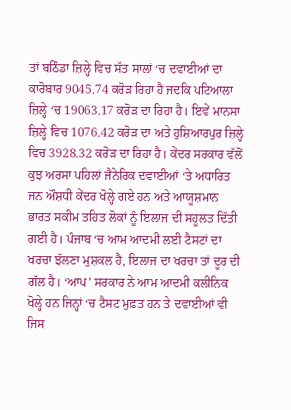ਤਾਂ ਬਠਿੰਡਾ ਜ਼ਿਲ੍ਹੇ ਵਿਚ ਸੱਤ ਸਾਲਾਂ ‘ਚ ਦਵਾਈਆਂ ਦਾ ਕਾਰੋਬਾਰ 9045.74 ਕਰੋੜ ਰਿਹਾ ਹੈ ਜਦਕਿ ਪਟਿਆਲਾ ਜ਼ਿਲ੍ਹੇ ‘ਚ 19063.17 ਕਰੋੜ ਦਾ ਰਿਹਾ ਹੈ। ਇਵੇਂ ਮਾਨਸਾ ਜ਼ਿਲ੍ਹੇ ਵਿਚ 1076.42 ਕਰੋੜ ਦਾ ਅਤੇ ਹੁਸ਼ਿਆਰਪੁਰ ਜ਼ਿਲ੍ਹੇ ਵਿਚ 3928.32 ਕਰੋੜ ਦਾ ਰਿਹਾ ਹੈ। ਕੇਂਦਰ ਸਰਕਾਰ ਵੱਲੋਂ ਕੁਝ ਅਰਸਾ ਪਹਿਲਾਂ ਜੈਨੇਰਿਕ ਦਵਾਈਆਂ ‘ਤੇ ਅਧਾਰਿਤ ਜਨ ਔਸ਼ਧੀ ਕੇਂਦਰ ਖੋਲ੍ਹੇ ਗਏ ਹਨ ਅਤੇ ਆਯੂਸ਼ਮਾਨ ਭਾਰਤ ਸਕੀਮ ਤਹਿਤ ਲੋਕਾਂ ਨੂੰ ਇਲਾਜ ਦੀ ਸਹੂਲਤ ਦਿੱਤੀ ਗਈ ਹੈ। ਪੰਜਾਬ ‘ਚ ਆਮ ਆਦਮੀ ਲਈ ਟੈਸਟਾਂ ਦਾ ਖਰਚਾ ਝੱਲਣਾ ਮੁਸ਼ਕਲ ਹੈ, ਇਲਾਜ ਦਾ ਖਰਚਾ ਤਾਂ ਦੂਰ ਦੀ ਗੱਲ ਹੈ। ‘ਆਪ’ ਸਰਕਾਰ ਨੇ ਆਮ ਆਦਮੀ ਕਲੀਨਿਕ ਖੋਲ੍ਹੇ ਹਨ ਜਿਨ੍ਹਾਂ ‘ਚ ਟੈਸਟ ਮੁਫ਼ਤ ਹਨ ਤੇ ਦਵਾਈਆਂ ਵੀ ਜਿਸ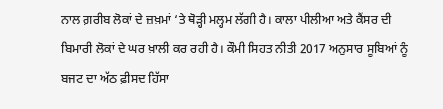ਨਾਲ ਗ਼ਰੀਬ ਲੋਕਾਂ ਦੇ ਜ਼ਖ਼ਮਾਂ ‘ਤੇ ਥੋੜ੍ਹੀ ਮਲ੍ਹਮ ਲੱਗੀ ਹੈ। ਕਾਲਾ ਪੀਲੀਆ ਅਤੇ ਕੈਂਸਰ ਦੀ ਬਿਮਾਰੀ ਲੋਕਾਂ ਦੇ ਘਰ ਖ਼ਾਲੀ ਕਰ ਰਹੀ ਹੈ। ਕੌਮੀ ਸਿਹਤ ਨੀਤੀ 2017 ਅਨੁਸਾਰ ਸੂਬਿਆਂ ਨੂੰ ਬਜਟ ਦਾ ਅੱਠ ਫ਼ੀਸਦ ਹਿੱਸਾ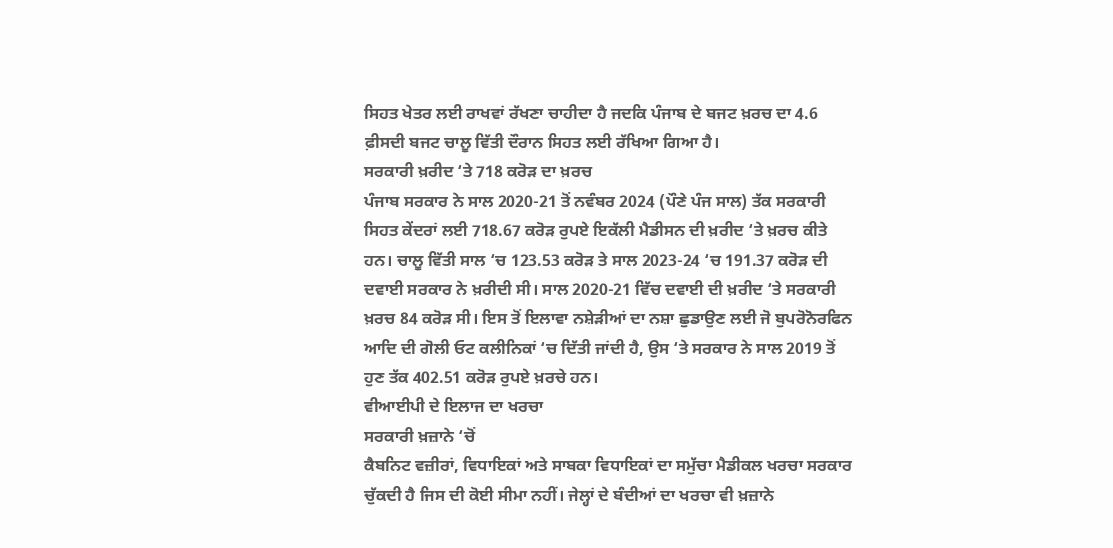ਸਿਹਤ ਖੇਤਰ ਲਈ ਰਾਖਵਾਂ ਰੱਖਣਾ ਚਾਹੀਦਾ ਹੈ ਜਦਕਿ ਪੰਜਾਬ ਦੇ ਬਜਟ ਖ਼ਰਚ ਦਾ 4.6 ਫ਼ੀਸਦੀ ਬਜਟ ਚਾਲੂ ਵਿੱਤੀ ਦੌਰਾਨ ਸਿਹਤ ਲਈ ਰੱਖਿਆ ਗਿਆ ਹੈ।
ਸਰਕਾਰੀ ਖ਼ਰੀਦ ‘ਤੇ 718 ਕਰੋੜ ਦਾ ਖ਼ਰਚ
ਪੰਜਾਬ ਸਰਕਾਰ ਨੇ ਸਾਲ 2020-21 ਤੋਂ ਨਵੰਬਰ 2024 (ਪੌਣੇ ਪੰਜ ਸਾਲ) ਤੱਕ ਸਰਕਾਰੀ ਸਿਹਤ ਕੇਂਦਰਾਂ ਲਈ 718.67 ਕਰੋੜ ਰੁਪਏ ਇਕੱਲੀ ਮੈਡੀਸਨ ਦੀ ਖ਼ਰੀਦ ‘ਤੇ ਖ਼ਰਚ ਕੀਤੇ ਹਨ। ਚਾਲੂ ਵਿੱਤੀ ਸਾਲ ‘ਚ 123.53 ਕਰੋੜ ਤੇ ਸਾਲ 2023-24 ‘ਚ 191.37 ਕਰੋੜ ਦੀ ਦਵਾਈ ਸਰਕਾਰ ਨੇ ਖ਼ਰੀਦੀ ਸੀ। ਸਾਲ 2020-21 ਵਿੱਚ ਦਵਾਈ ਦੀ ਖ਼ਰੀਦ ‘ਤੇ ਸਰਕਾਰੀ ਖ਼ਰਚ 84 ਕਰੋੜ ਸੀ। ਇਸ ਤੋਂ ਇਲਾਵਾ ਨਸ਼ੇੜੀਆਂ ਦਾ ਨਸ਼ਾ ਛੁਡਾਉਣ ਲਈ ਜੋ ਬੁਪਰੋਨੋਰਫਿਨ ਆਦਿ ਦੀ ਗੋਲੀ ਓਟ ਕਲੀਨਿਕਾਂ ‘ਚ ਦਿੱਤੀ ਜਾਂਦੀ ਹੈ, ਉਸ ‘ਤੇ ਸਰਕਾਰ ਨੇ ਸਾਲ 2019 ਤੋਂ ਹੁਣ ਤੱਕ 402.51 ਕਰੋੜ ਰੁਪਏ ਖ਼ਰਚੇ ਹਨ।
ਵੀਆਈਪੀ ਦੇ ਇਲਾਜ ਦਾ ਖਰਚਾ
ਸਰਕਾਰੀ ਖ਼ਜ਼ਾਨੇ ‘ਚੋਂ
ਕੈਬਨਿਟ ਵਜ਼ੀਰਾਂ, ਵਿਧਾਇਕਾਂ ਅਤੇ ਸਾਬਕਾ ਵਿਧਾਇਕਾਂ ਦਾ ਸਮੁੱਚਾ ਮੈਡੀਕਲ ਖਰਚਾ ਸਰਕਾਰ ਚੁੱਕਦੀ ਹੈ ਜਿਸ ਦੀ ਕੋਈ ਸੀਮਾ ਨਹੀਂ। ਜੇਲ੍ਹਾਂ ਦੇ ਬੰਦੀਆਂ ਦਾ ਖਰਚਾ ਵੀ ਖ਼ਜ਼ਾਨੇ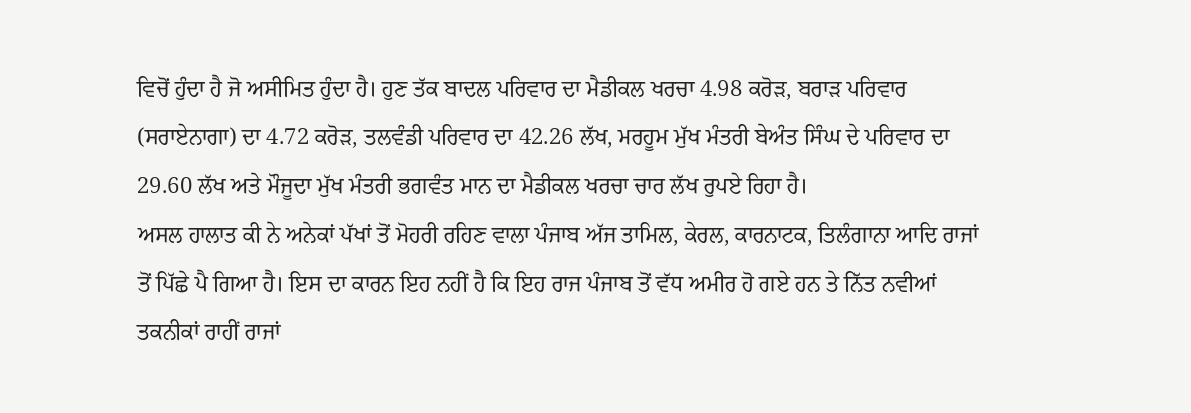ਵਿਚੋਂ ਹੁੰਦਾ ਹੈ ਜੋ ਅਸੀਮਿਤ ਹੁੰਦਾ ਹੈ। ਹੁਣ ਤੱਕ ਬਾਦਲ ਪਰਿਵਾਰ ਦਾ ਮੈਡੀਕਲ ਖਰਚਾ 4.98 ਕਰੋੜ, ਬਰਾੜ ਪਰਿਵਾਰ (ਸਰਾਏਨਾਗਾ) ਦਾ 4.72 ਕਰੋੜ, ਤਲਵੰਡੀ ਪਰਿਵਾਰ ਦਾ 42.26 ਲੱਖ, ਮਰਹੂਮ ਮੁੱਖ ਮੰਤਰੀ ਬੇਅੰਤ ਸਿੰਘ ਦੇ ਪਰਿਵਾਰ ਦਾ 29.60 ਲੱਖ ਅਤੇ ਮੌਜੂਦਾ ਮੁੱਖ ਮੰਤਰੀ ਭਗਵੰਤ ਮਾਨ ਦਾ ਮੈਡੀਕਲ ਖਰਚਾ ਚਾਰ ਲੱਖ ਰੁਪਏ ਰਿਹਾ ਹੈ।
ਅਸਲ ਹਾਲਾਤ ਕੀ ਨੇ ਅਨੇਕਾਂ ਪੱਖਾਂ ਤੋਂ ਮੋਹਰੀ ਰਹਿਣ ਵਾਲਾ ਪੰਜਾਬ ਅੱਜ ਤਾਮਿਲ, ਕੇਰਲ, ਕਾਰਨਾਟਕ, ਤਿਲੰਗਾਨਾ ਆਦਿ ਰਾਜਾਂ ਤੋਂ ਪਿੱਛੇ ਪੈ ਗਿਆ ਹੈ। ਇਸ ਦਾ ਕਾਰਨ ਇਹ ਨਹੀਂ ਹੈ ਕਿ ਇਹ ਰਾਜ ਪੰਜਾਬ ਤੋਂ ਵੱਧ ਅਮੀਰ ਹੋ ਗਏ ਹਨ ਤੇ ਨਿੱਤ ਨਵੀਆਂ ਤਕਨੀਕਾਂ ਰਾਹੀਂ ਰਾਜਾਂ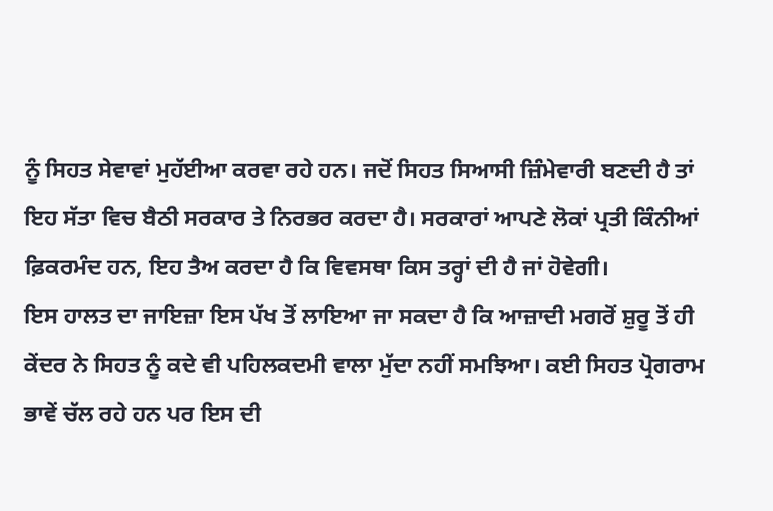ਨੂੰ ਸਿਹਤ ਸੇਵਾਵਾਂ ਮੁਹੱਈਆ ਕਰਵਾ ਰਹੇ ਹਨ। ਜਦੋਂ ਸਿਹਤ ਸਿਆਸੀ ਜ਼ਿੰਮੇਵਾਰੀ ਬਣਦੀ ਹੈ ਤਾਂ ਇਹ ਸੱਤਾ ਵਿਚ ਬੈਠੀ ਸਰਕਾਰ ਤੇ ਨਿਰਭਰ ਕਰਦਾ ਹੈ। ਸਰਕਾਰਾਂ ਆਪਣੇ ਲੋਕਾਂ ਪ੍ਰਤੀ ਕਿੰਨੀਆਂ ਫ਼ਿਕਰਮੰਦ ਹਨ, ਇਹ ਤੈਅ ਕਰਦਾ ਹੈ ਕਿ ਵਿਵਸਥਾ ਕਿਸ ਤਰ੍ਹਾਂ ਦੀ ਹੈ ਜਾਂ ਹੋਵੇਗੀ।
ਇਸ ਹਾਲਤ ਦਾ ਜਾਇਜ਼ਾ ਇਸ ਪੱਖ ਤੋਂ ਲਾਇਆ ਜਾ ਸਕਦਾ ਹੈ ਕਿ ਆਜ਼ਾਦੀ ਮਗਰੋਂ ਸ਼ੁਰੂ ਤੋਂ ਹੀ ਕੇਂਦਰ ਨੇ ਸਿਹਤ ਨੂੰ ਕਦੇ ਵੀ ਪਹਿਲਕਦਮੀ ਵਾਲਾ ਮੁੱਦਾ ਨਹੀਂ ਸਮਝਿਆ। ਕਈ ਸਿਹਤ ਪ੍ਰੋਗਰਾਮ ਭਾਵੇਂ ਚੱਲ ਰਹੇ ਹਨ ਪਰ ਇਸ ਦੀ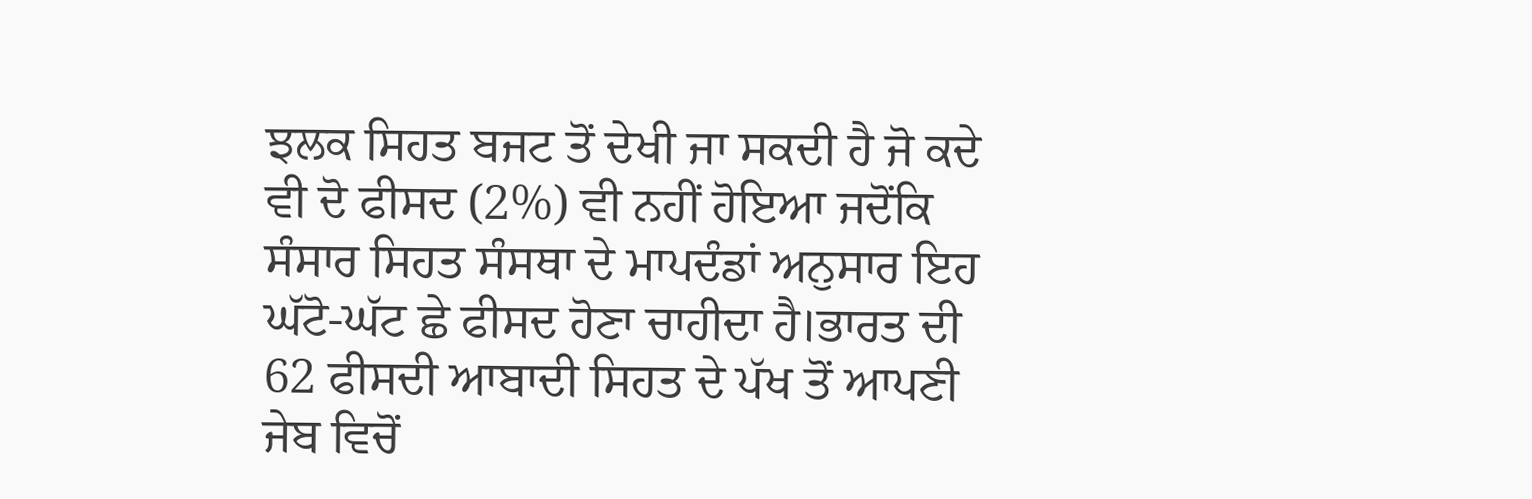ਝਲਕ ਸਿਹਤ ਬਜਟ ਤੋਂ ਦੇਖੀ ਜਾ ਸਕਦੀ ਹੈ ਜੋ ਕਦੇ ਵੀ ਦੋ ਫੀਸਦ (2%) ਵੀ ਨਹੀਂ ਹੋਇਆ ਜਦੋਂਕਿ ਸੰਸਾਰ ਸਿਹਤ ਸੰਸਥਾ ਦੇ ਮਾਪਦੰਡਾਂ ਅਨੁਸਾਰ ਇਹ ਘੱਟੋ-ਘੱਟ ਛੇ ਫੀਸਦ ਹੋਣਾ ਚਾਹੀਦਾ ਹੈ।ਭਾਰਤ ਦੀ 62 ਫੀਸਦੀ ਆਬਾਦੀ ਸਿਹਤ ਦੇ ਪੱਖ ਤੋਂ ਆਪਣੀ ਜੇਬ ਵਿਚੋਂ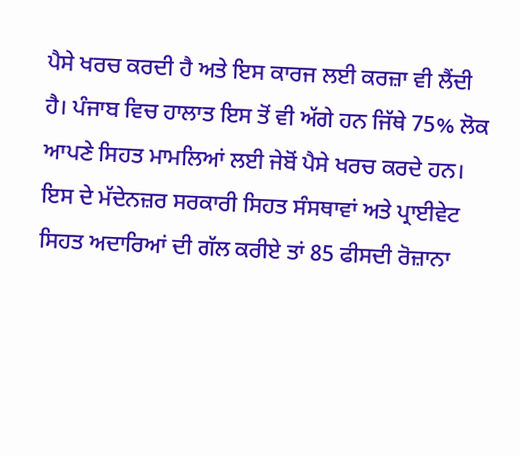ਪੈਸੇ ਖਰਚ ਕਰਦੀ ਹੈ ਅਤੇ ਇਸ ਕਾਰਜ ਲਈ ਕਰਜ਼ਾ ਵੀ ਲੈਂਦੀ ਹੈ। ਪੰਜਾਬ ਵਿਚ ਹਾਲਾਤ ਇਸ ਤੋਂ ਵੀ ਅੱਗੇ ਹਨ ਜਿੱਥੇ 75% ਲੋਕ ਆਪਣੇ ਸਿਹਤ ਮਾਮਲਿਆਂ ਲਈ ਜੇਬੋਂ ਪੈਸੇ ਖਰਚ ਕਰਦੇ ਹਨ। ਇਸ ਦੇ ਮੱਦੇਨਜ਼ਰ ਸਰਕਾਰੀ ਸਿਹਤ ਸੰਸਥਾਵਾਂ ਅਤੇ ਪ੍ਰਾਈਵੇਟ ਸਿਹਤ ਅਦਾਰਿਆਂ ਦੀ ਗੱਲ ਕਰੀਏ ਤਾਂ 85 ਫੀਸਦੀ ਰੋਜ਼ਾਨਾ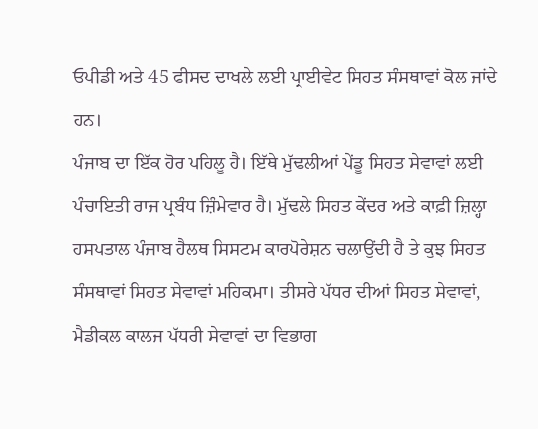ਓਪੀਡੀ ਅਤੇ 45 ਫੀਸਦ ਦਾਖਲੇ ਲਈ ਪ੍ਰਾਈਵੇਟ ਸਿਹਤ ਸੰਸਥਾਵਾਂ ਕੋਲ ਜਾਂਦੇ ਹਨ।
ਪੰਜਾਬ ਦਾ ਇੱਕ ਹੋਰ ਪਹਿਲੂ ਹੈ। ਇੱਥੇ ਮੁੱਢਲੀਆਂ ਪੇਂਡੂ ਸਿਹਤ ਸੇਵਾਵਾਂ ਲਈ ਪੰਚਾਇਤੀ ਰਾਜ ਪ੍ਰਬੰਧ ਜ਼ਿੰਮੇਵਾਰ ਹੈ। ਮੁੱਢਲੇ ਸਿਹਤ ਕੇਂਦਰ ਅਤੇ ਕਾਫ਼ੀ ਜ਼ਿਲ੍ਹਾ ਹਸਪਤਾਲ ਪੰਜਾਬ ਹੈਲਥ ਸਿਸਟਮ ਕਾਰਪੋਰੇਸ਼ਨ ਚਲਾਉਂਦੀ ਹੈ ਤੇ ਕੁਝ ਸਿਹਤ ਸੰਸਥਾਵਾਂ ਸਿਹਤ ਸੇਵਾਵਾਂ ਮਹਿਕਮਾ। ਤੀਸਰੇ ਪੱਧਰ ਦੀਆਂ ਸਿਹਤ ਸੇਵਾਵਾਂ, ਮੈਡੀਕਲ ਕਾਲਜ ਪੱਧਰੀ ਸੇਵਾਵਾਂ ਦਾ ਵਿਭਾਗ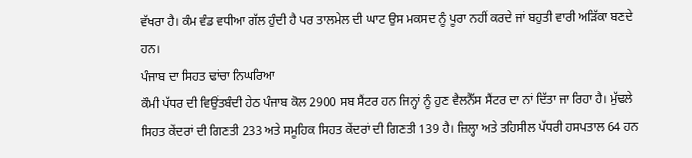ਵੱਖਰਾ ਹੈ। ਕੰਮ ਵੰਡ ਵਧੀਆ ਗੱਲ ਹੁੰਦੀ ਹੈ ਪਰ ਤਾਲਮੇਲ ਦੀ ਘਾਟ ਉਸ ਮਕਸਦ ਨੂੰ ਪੂਰਾ ਨਹੀਂ ਕਰਦੇ ਜਾਂ ਬਹੁਤੀ ਵਾਰੀ ਅੜਿੱਕਾ ਬਣਦੇ ਹਨ।
ਪੰਜਾਬ ਦਾ ਸਿਹਤ ਢਾਂਚਾ ਨਿਘਰਿਆ
ਕੌਮੀ ਪੱਧਰ ਦੀ ਵਿਉਂਤਬੰਦੀ ਹੇਠ ਪੰਜਾਬ ਕੋਲ 2900 ਸਬ ਸੈਂਟਰ ਹਨ ਜਿਨ੍ਹਾਂ ਨੂੰ ਹੁਣ ਵੈਲਨੈੱਸ ਸੈਂਟਰ ਦਾ ਨਾਂ ਦਿੱਤਾ ਜਾ ਰਿਹਾ ਹੈ। ਮੁੱਢਲੇ ਸਿਹਤ ਕੇਂਦਰਾਂ ਦੀ ਗਿਣਤੀ 233 ਅਤੇ ਸਮੂਹਿਕ ਸਿਹਤ ਕੇਂਦਰਾਂ ਦੀ ਗਿਣਤੀ 139 ਹੈ। ਜ਼ਿਲ੍ਹਾ ਅਤੇ ਤਹਿਸੀਲ ਪੱਧਰੀ ਹਸਪਤਾਲ 64 ਹਨ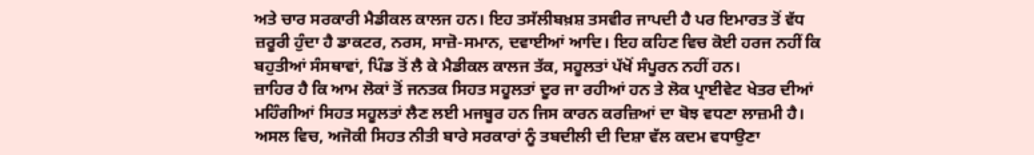ਅਤੇ ਚਾਰ ਸਰਕਾਰੀ ਮੈਡੀਕਲ ਕਾਲਜ ਹਨ। ਇਹ ਤਸੱਲੀਬਖ਼ਸ਼ ਤਸਵੀਰ ਜਾਪਦੀ ਹੈ ਪਰ ਇਮਾਰਤ ਤੋਂ ਵੱਧ ਜ਼ਰੂਰੀ ਹੁੰਦਾ ਹੈ ਡਾਕਟਰ, ਨਰਸ, ਸਾਜ਼ੋ-ਸਮਾਨ, ਦਵਾਈਆਂ ਆਦਿ। ਇਹ ਕਹਿਣ ਵਿਚ ਕੋਈ ਹਰਜ ਨਹੀਂ ਕਿ ਬਹੁਤੀਆਂ ਸੰਸਥਾਵਾਂ, ਪਿੰਡ ਤੋਂ ਲੈ ਕੇ ਮੈਡੀਕਲ ਕਾਲਜ ਤੱਕ, ਸਹੂਲਤਾਂ ਪੱਖੋਂ ਸੰਪੂਰਨ ਨਹੀਂ ਹਨ।
ਜ਼ਾਹਿਰ ਹੈ ਕਿ ਆਮ ਲੋਕਾਂ ਤੋਂ ਜਨਤਕ ਸਿਹਤ ਸਹੂਲਤਾਂ ਦੂਰ ਜਾ ਰਹੀਆਂ ਹਨ ਤੇ ਲੋਕ ਪ੍ਰਾਈਵੇਟ ਖੇਤਰ ਦੀਆਂ ਮਹਿੰਗੀਆਂ ਸਿਹਤ ਸਹੂਲਤਾਂ ਲੈਣ ਲਈ ਮਜਬੂਰ ਹਨ ਜਿਸ ਕਾਰਨ ਕਰਜ਼ਿਆਂ ਦਾ ਬੋਝ ਵਧਣਾ ਲਾਜ਼ਮੀ ਹੈ। ਅਸਲ ਵਿਚ, ਅਜੋਕੀ ਸਿਹਤ ਨੀਤੀ ਬਾਰੇ ਸਰਕਾਰਾਂ ਨੂੰ ਤਬਦੀਲੀ ਦੀ ਦਿਸ਼ਾ ਵੱਲ ਕਦਮ ਵਧਾਉਣਾ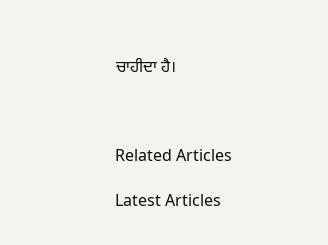ਚਾਹੀਦਾ ਹੈ।



Related Articles

Latest Articles